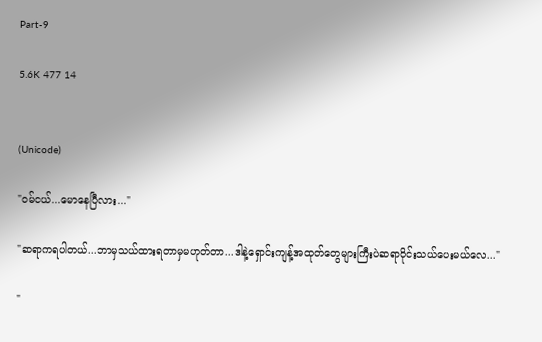Part-9

5.6K 477 14


(Unicode)

"ဝမ်ငယ်...မောနေပြီလား..."

"ဆရာကရပါတယ်...ဘာမှသယ်ထားရတာမှမဟုတ်တာ...ဒါနဲ့ရှောင်းကျန့်အထုတ်တွေများကြီးပဲဆရာဝိုင်းသယ်ပေးမယ်လေ..."

"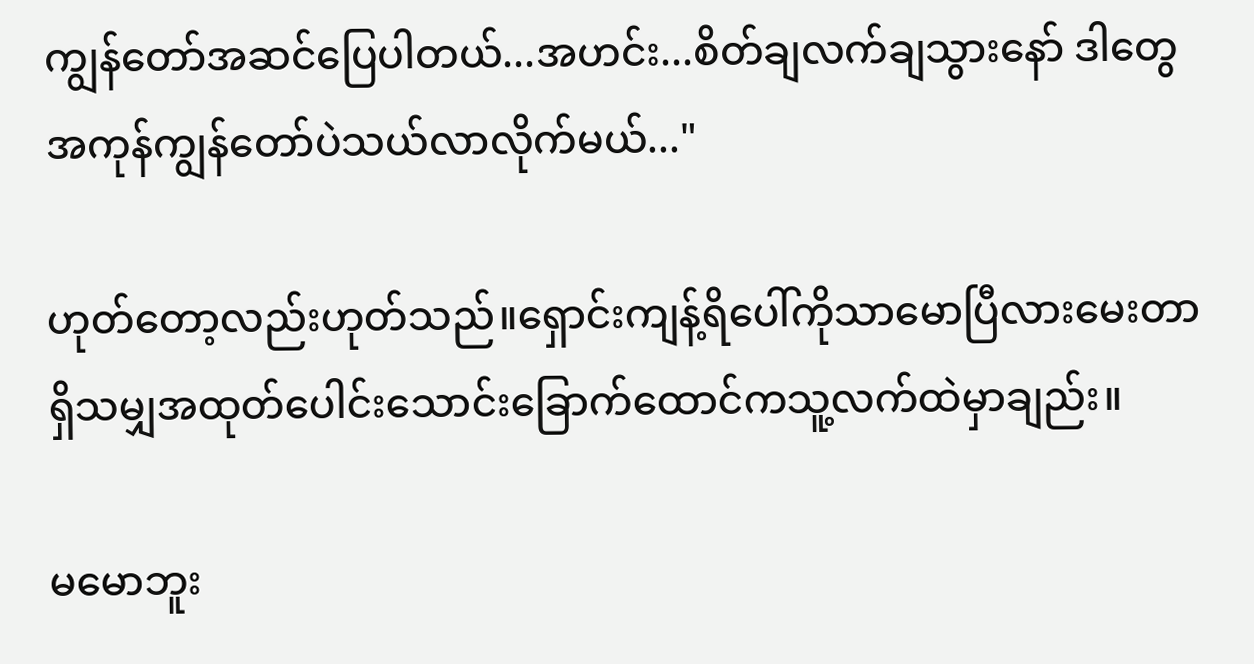ကျွန်တော်အဆင်ပြေပါတယ်...အဟင်း...စိတ်ချလက်ချသွားနော် ဒါတွေအကုန်ကျွန်တော်ပဲသယ်လာလိုက်မယ်..."

ဟုတ်တော့လည်းဟုတ်သည်။ရှောင်းကျန့်ရိပေါ်ကိုသာမောပြီလားမေးတာရှိသမျှအထုတ်ပေါင်းသောင်းခြောက်ထောင်ကသူ့လက်ထဲမှာချည်း။

မမောဘူး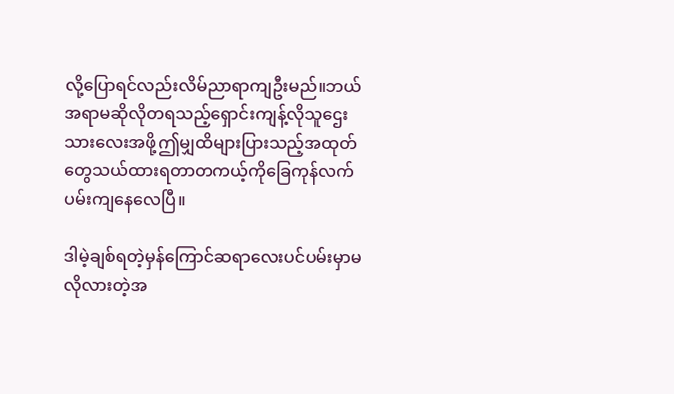လို့ပြောရင်လည်းလိမ်ညာရာကျဦးမည်။ဘယ်အရာမဆိုလိုတရသည့်ရှောင်းကျန့်လိုသူဌေးသားလေးအဖို့ဤမျှထိများပြားသည့်အထုတ်တွေသယ်ထားရတာတကယ့်ကိုခြေကုန်လက်ပမ်းကျနေလေပြီ။

ဒါမဲ့ချစ်ရတဲ့မှန်ကြောင်ဆရာလေးပင်ပမ်းမှာမလိုလားတဲ့အ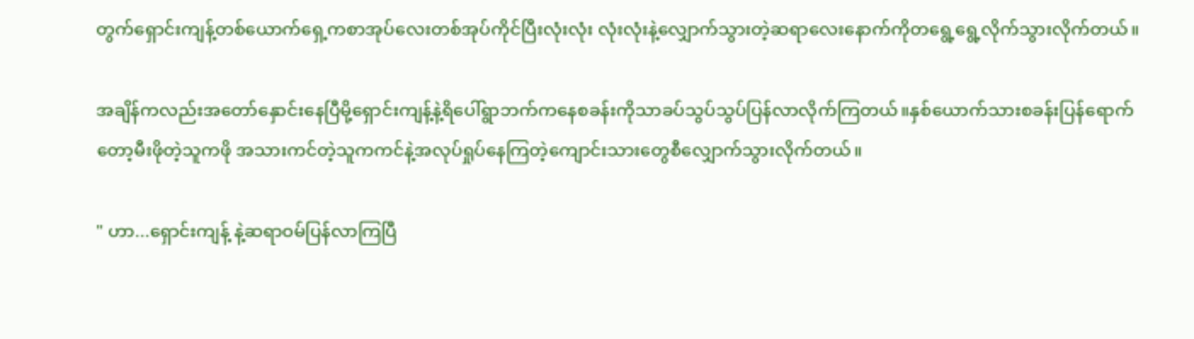တွက်ရှောင်းကျန့်တစ်ယောက်ရှေ့ကစာအုပ်လေးတစ်အုပ်ကိုင်ပြီးလုံးလုံး လုံးလုံးနဲ့လျှောက်သွားတဲ့ဆရာလေးနောက်ကိုတရွေ့ရွေ့လိုက်သွားလိုက်တယ်။

အချိန်ကလည်းအတော်နှောင်းနေပြီမို့ရှောင်းကျန့်နဲ့ရိပေါ်ရွာဘက်ကနေစခန်းကိုသာခပ်သွပ်သွပ်ပြန်လာလိုက်ကြတယ်။နှစ်ယောက်သားစခန်းပြန်ရောက်တော့မီးဖိုတဲ့သူကဖို အသားကင်တဲ့သူကကင်နဲ့အလုပ်ရှုပ်နေကြတဲ့ကျောင်းသားတွေစီလျှောက်သွားလိုက်တယ်။

" ဟာ...ရှောင်းကျန့် နဲ့ဆရာဝမ်ပြန်လာကြပြီ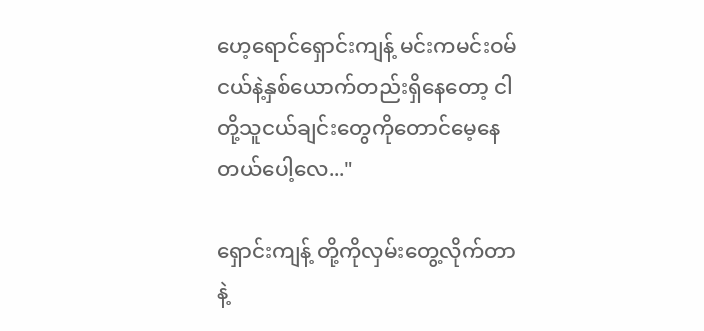ဟေ့ရောင်ရှောင်းကျန့် မင်းကမင်းဝမ်ငယ်နဲ့နှစ်ယောက်တည်းရှိနေတော့ ငါတို့သူငယ်ချင်းတွေကိုတောင်မေ့နေတယ်ပေါ့လေ..."

ရှောင်းကျန့် တို့ကိုလှမ်းတွေ့လိုက်တာနဲ့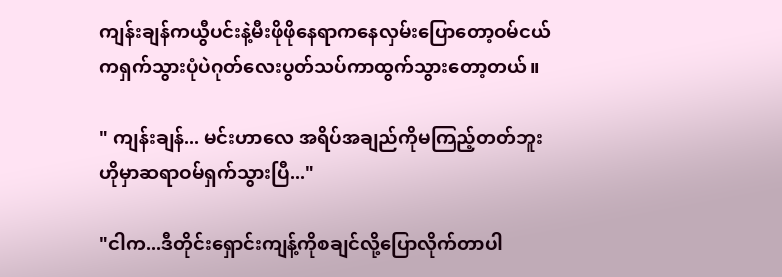ကျန်းချန်ကယွီပင်းနဲ့မီးဖိုဖိုနေရာကနေလှမ်းပြောတော့ဝမ်ငယ်ကရှက်သွားပုံပဲဂုတ်လေးပွတ်သပ်ကာထွက်သွားတော့တယ်။

" ကျန်းချန်... မင်းဟာလေ အရိပ်အချည်ကိုမကြည့်တတ်ဘူး ဟိုမှာဆရာဝမ်ရှက်သွားပြီ..."

"ငါက...ဒီတိုင်းရှောင်းကျန့်ကိုစချင်လို့ပြောလိုက်တာပါ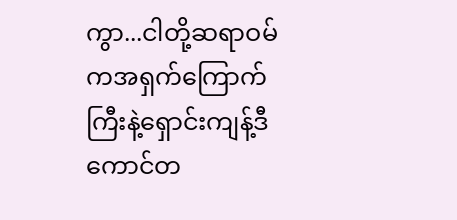ကွာ...ငါတို့ဆရာဝမ်ကအရှက်ကြောက်ကြီးနဲ့ရှောင်းကျန့်ဒီကောင်တ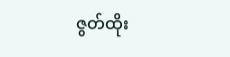ဇွတ်ထိုး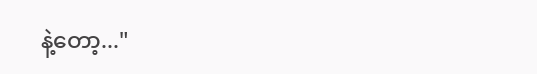နဲ့တော့..."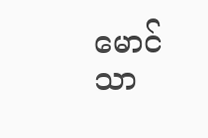မောင်သာ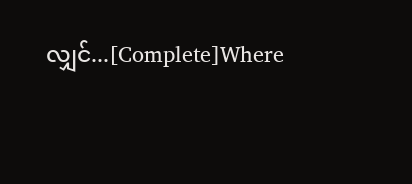လျှင်...[Complete]Where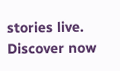stories live. Discover now